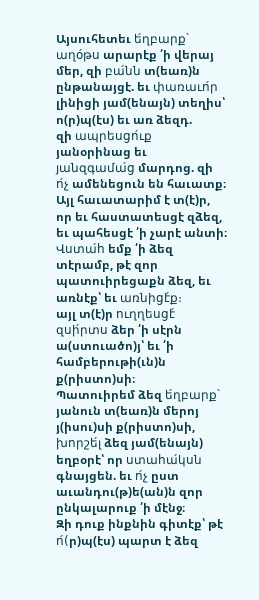Այսուհետեւ ե́ղբարք՝ աղօ́թս արարէք ՛ի վերայ մեր, զի բա́նն տ(եառ)ն ընթանայցէ. եւ փառաւո́ր լինիցի յամ(ենայն) տեղիս՝ ո(ր)պ(էս) եւ առ ձեզդ.
զի ապրեսցո́ւք յանօրինաց եւ յանզգամա́ց մարդոց. զի ո́չ ամենեցուն են հաւատք։
Այլ հաւատարիմ է տ(է)ր, որ եւ հաստատեսցէ զձեզ, եւ պահեսցէ ՛ի չարէ անտի։
Վստա́հ եմք ՛ի ձեզ տէրամբ, թէ զոր պատուիրեցաքն ձեզ, եւ առնէք՝ եւ առնիցէ́ք։
այլ տ(է)ր ուղղեսցէ́ զսի́րտս ձեր ՛ի սէրն ա(ստուածո)յ՝ եւ ՛ի համբերութի(ւն)ն ք(րիստո)սի։
Պատուիրեմ ձեզ ե́ղբարք՝ յանուն տ(եառ)ն մերոյ յ(իսու)սի ք(րիստո)սի, խորշե́լ ձեզ յամ(ենայն) եղբօրէ՝ որ ստահա́կսն գնայցեն. եւ ո́չ ըստ աւանդու(թ)ե(ան)ն զոր ընկալարուք ՛ի մէնջ։
Զի դուք ինքնին գիտէք՝ թէ ո́(ր)պ(էս) պարտ է ձեզ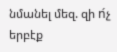նմանել մեզ. զի ո́չ երբէք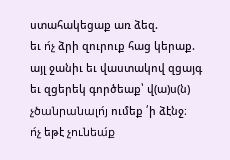ստահակեցաք առ ձեզ.
եւ ո́չ ձրի զուրուք հաց կերաք. այլ ջանիւ եւ վաստակով զցայգ եւ զցերեկ գործեաք՝ վ(ա)ս(ն) չծանրանալո́յ ումեք ՛ի ձէնջ։
ո́չ եթէ չունեա́ք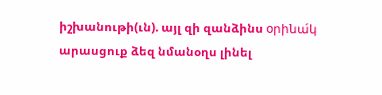իշխանութի(ւն). այլ զի զանձինս օրինա́կ արասցուք ձեզ նմանօղս լինել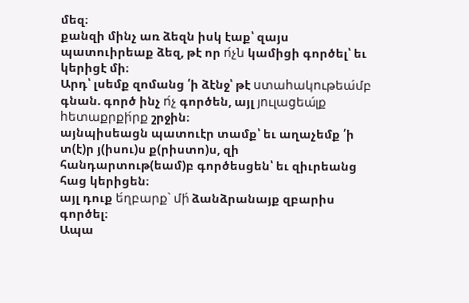մեզ։
քանզի մինչ առ ձեզն իսկ էաք՝ զայս պատուիրեաք ձեզ, թէ որ ո́չն կամիցի գործել՝ եւ կերիցէ մի։
Արդ՝ լսեմք զոմանց ՛ի ձէնջ՝ թէ ստահակութեա́մբ գնան. գործ ինչ ո́չ գործեն, այլ յուլացեա́լք հետաքրքի́րք շրջին։
այնպիսեացն պատուէր տամք՝ եւ աղաչեմք ՛ի տ(է)ր յ(իսու)ս ք(րիստո)ս, զի հանդարտութ(եամ)բ գործեսցեն՝ եւ զիւրեանց հաց կերիցեն։
այլ դուք ե́ղբարք՝ մի́ ձանձրանայք զբարիս գործել։
Ապա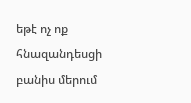եթէ ոչ ոք հնազանդեսցի բանիս մերում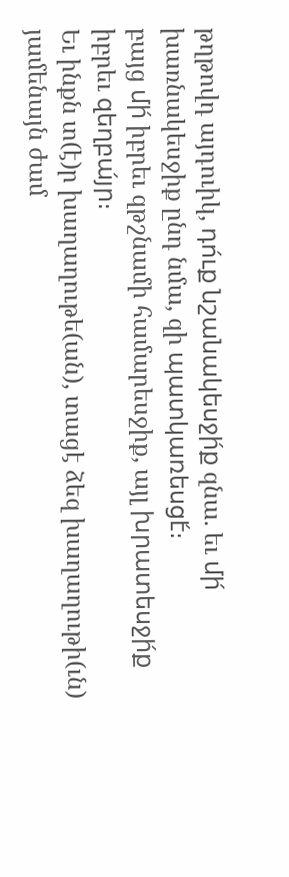թղթովդ այդուիկ, դո́ւք նշանակեսջի́ք զնա. եւ մի́ խառնակեսջիք ընդ նմա, զի պատկառեսցէ́։
բայց մի́ իբրեւ զթշնամի համարեսջիք, այլ խրատեսջի́ք իբրեւ զեղբա́յր։
Եւ ինքն տ(է)ր խաղաղութե(ան), տացէ ձեզ խաղաղութի(ւն) յամենայն ժամ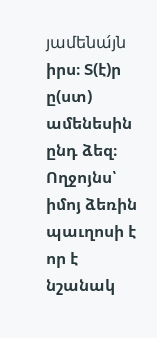յամենա́յն իրս։ Տ(է)ր ը(ստ) ամենեսին ընդ ձեզ։
Ողջոյնս՝ իմոյ ձեռին պաւղոսի է որ է նշանակ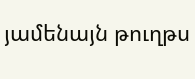յամենայն թուղթս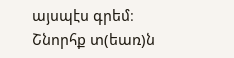այսպէս գրեմ։
Շնորհք տ(եառ)ն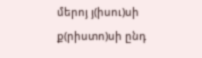մերոյ յ(իսու)սի ք(րիստո)սի ընդ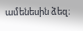ամենեսին ձեզ։